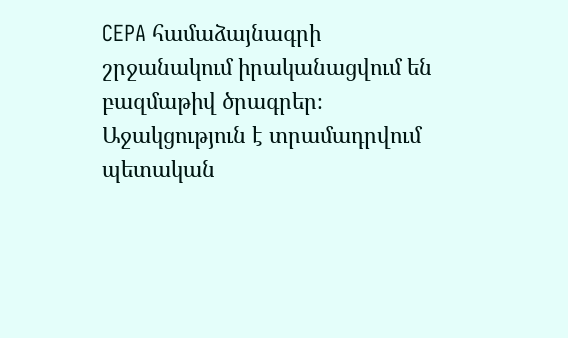CEPA համաձայնագրի շրջանակում իրականացվում են բազմաթիվ ծրագրեր։ Աջակցություն է տրամադրվում պետական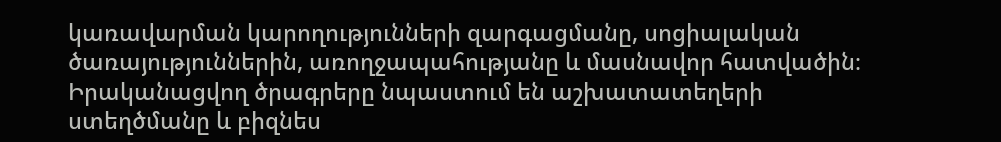կառավարման կարողությունների զարգացմանը, սոցիալական ծառայություններին, առողջապահությանը և մասնավոր հատվածին։ Իրականացվող ծրագրերը նպաստում են աշխատատեղերի ստեղծմանը և բիզնես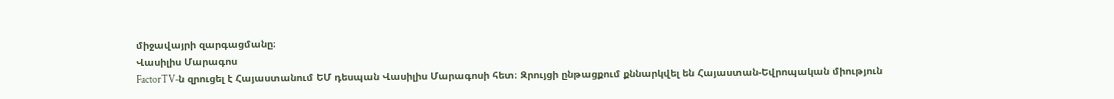միջավայրի զարգացմանը։
Վասիլիս Մարագոս
FactorTV‑ն զրուցել է Հայաստանում ԵՄ դեսպան Վասիլիս Մարագոսի հետ։ Զրույցի ընթացքում քննարկվել են Հայաստան-Եվրոպական միություն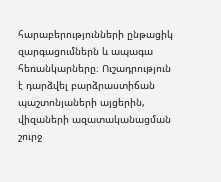հարաբերությունների ընթացիկ զարգացումներն և ապագա հեռանկարները։ Ուշադրություն է դարձվել բարձրաստիճան պաշտոնյաների այցերին, վիզաների ազատականացման շուրջ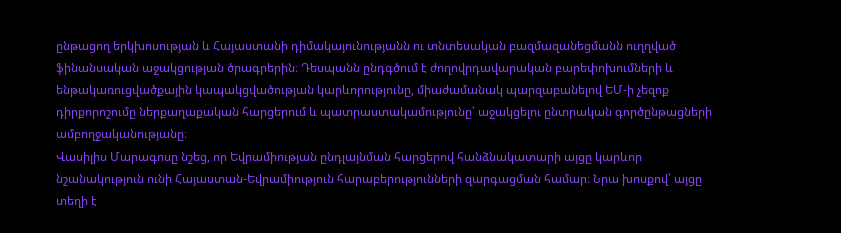ընթացող երկխոսության և Հայաստանի դիմակայունությանն ու տնտեսական բազմազանեցմանն ուղղված ֆինանսական աջակցության ծրագրերին։ Դեսպանն ընդգծում է ժողովրդավարական բարեփոխումների և ենթակառուցվածքային կապակցվածության կարևորությունը, միաժամանակ պարզաբանելով ԵՄ‑ի չեզոք դիրքորոշումը ներքաղաքական հարցերում և պատրաստակամությունը՝ աջակցելու ընտրական գործընթացների ամբողջականությանը։
Վասիլիս Մարագոսը նշեց, որ Եվրամիության ընդլայնման հարցերով հանձնակատարի այցը կարևոր նշանակություն ունի Հայաստան-Եվրամիություն հարաբերությունների զարգացման համար։ Նրա խոսքով՝ այցը տեղի է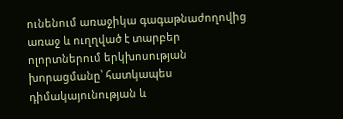ունենում առաջիկա գագաթնաժողովից առաջ և ուղղված է տարբեր ոլորտներում երկխոսության խորացմանը՝ հատկապես դիմակայունության և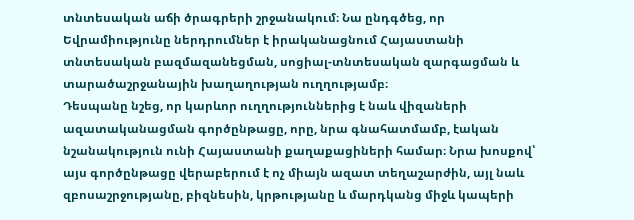տնտեսական աճի ծրագրերի շրջանակում։ Նա ընդգծեց, որ Եվրամիությունը ներդրումներ է իրականացնում Հայաստանի տնտեսական բազմազանեցման, սոցիալ-տնտեսական զարգացման և տարածաշրջանային խաղաղության ուղղությամբ։
Դեսպանը նշեց, որ կարևոր ուղղություններից է նաև վիզաների ազատականացման գործընթացը, որը, նրա գնահատմամբ, էական նշանակություն ունի Հայաստանի քաղաքացիների համար։ Նրա խոսքով՝ այս գործընթացը վերաբերում է ոչ միայն ազատ տեղաշարժին, այլ նաև զբոսաշրջությանը, բիզնեսին, կրթությանը և մարդկանց միջև կապերի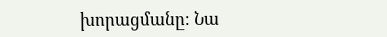խորացմանը։ Նա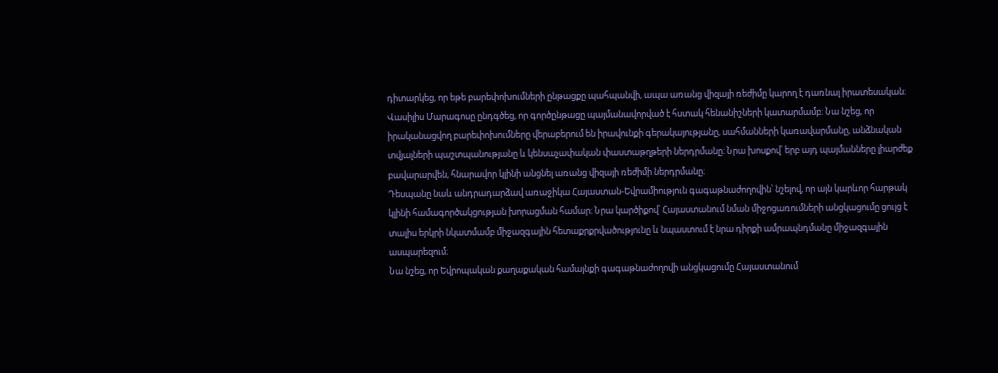դիտարկեց, որ եթե բարեփոխումների ընթացքը պահպանվի, ապա առանց վիզայի ռեժիմը կարող է դառնալ իրատեսական։ Վասիլիս Մարագոսը ընդգծեց, որ գործընթացը պայմանավորված է հստակ հենանիշների կատարմամբ։ Նա նշեց, որ իրականացվող բարեփոխումները վերաբերում են իրավունքի գերակայությանը, սահմանների կառավարմանը, անձնական տվյալների պաշտպանությանը և կենսաչափական փաստաթղթերի ներդրմանը։ Նրա խոսքով՝ երբ այդ պայմանները լիարժեք բավարարվեն, հնարավոր կլինի անցնել առանց վիզայի ռեժիմի ներդրմանը։
Դեսպանը նաև անդրադարձավ առաջիկա Հայաստան-Եվրամիություն գագաթնաժողովին՝ նշելով, որ այն կարևոր հարթակ կլինի համագործակցության խորացման համար։ Նրա կարծիքով՝ Հայաստանում նման միջոցառումների անցկացումը ցույց է տալիս երկրի նկատմամբ միջազգային հետաքրքրվածությունը և նպաստում է նրա դիրքի ամրապնդմանը միջազգային ասպարեզում։
Նա նշեց, որ Եվրոպական քաղաքական համայնքի գագաթնաժողովի անցկացումը Հայաստանում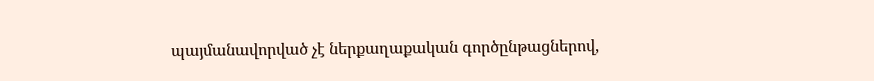պայմանավորված չէ ներքաղաքական գործընթացներով,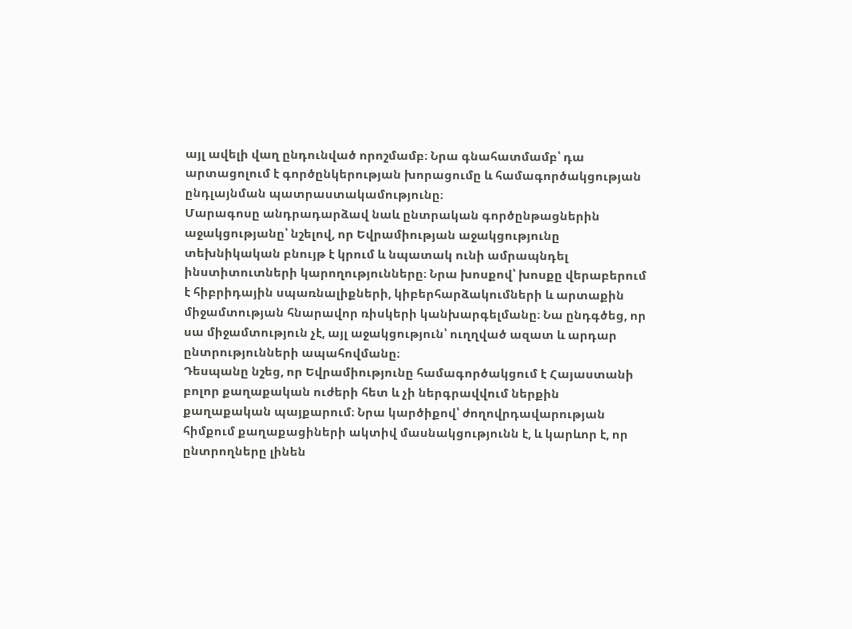այլ ավելի վաղ ընդունված որոշմամբ։ Նրա գնահատմամբ՝ դա արտացոլում է գործընկերության խորացումը և համագործակցության ընդլայնման պատրաստակամությունը։
Մարագոսը անդրադարձավ նաև ընտրական գործընթացներին աջակցությանը՝ նշելով, որ Եվրամիության աջակցությունը տեխնիկական բնույթ է կրում և նպատակ ունի ամրապնդել ինստիտուտների կարողությունները։ Նրա խոսքով՝ խոսքը վերաբերում է հիբրիդային սպառնալիքների, կիբերհարձակումների և արտաքին միջամտության հնարավոր ռիսկերի կանխարգելմանը։ Նա ընդգծեց, որ սա միջամտություն չէ, այլ աջակցություն՝ ուղղված ազատ և արդար ընտրությունների ապահովմանը։
Դեսպանը նշեց, որ Եվրամիությունը համագործակցում է Հայաստանի բոլոր քաղաքական ուժերի հետ և չի ներգրավվում ներքին քաղաքական պայքարում։ Նրա կարծիքով՝ ժողովրդավարության հիմքում քաղաքացիների ակտիվ մասնակցությունն է, և կարևոր է, որ ընտրողները լինեն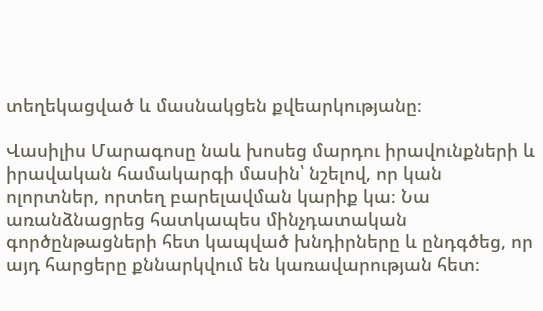տեղեկացված և մասնակցեն քվեարկությանը։

Վասիլիս Մարագոսը նաև խոսեց մարդու իրավունքների և իրավական համակարգի մասին՝ նշելով, որ կան ոլորտներ, որտեղ բարելավման կարիք կա։ Նա առանձնացրեց հատկապես մինչդատական գործընթացների հետ կապված խնդիրները և ընդգծեց, որ այդ հարցերը քննարկվում են կառավարության հետ։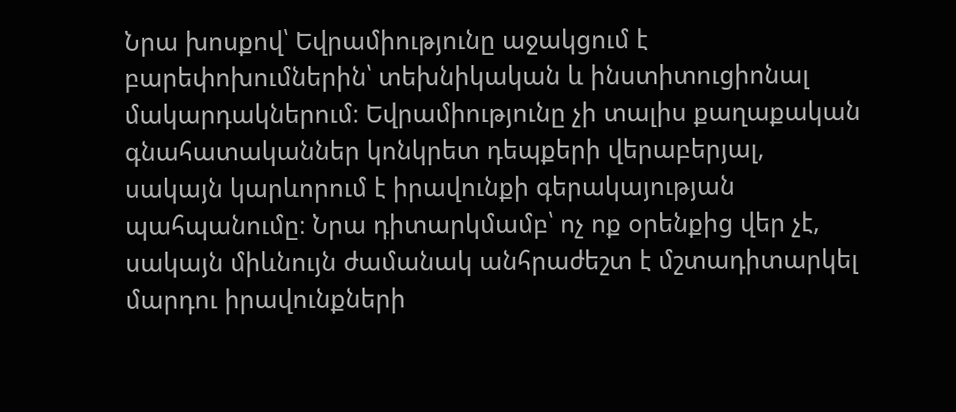Նրա խոսքով՝ Եվրամիությունը աջակցում է բարեփոխումներին՝ տեխնիկական և ինստիտուցիոնալ մակարդակներում։ Եվրամիությունը չի տալիս քաղաքական գնահատականներ կոնկրետ դեպքերի վերաբերյալ, սակայն կարևորում է իրավունքի գերակայության պահպանումը։ Նրա դիտարկմամբ՝ ոչ ոք օրենքից վեր չէ, սակայն միևնույն ժամանակ անհրաժեշտ է մշտադիտարկել մարդու իրավունքների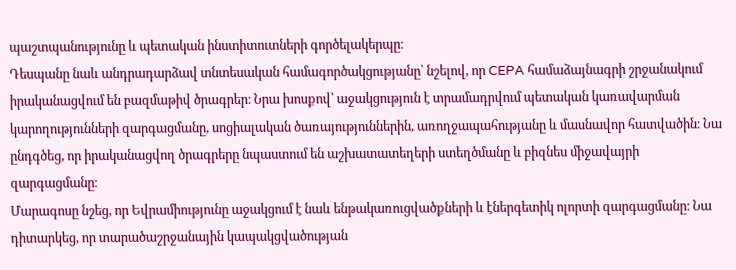պաշտպանությունը և պետական ինստիտուտների գործելակերպը։
Դեսպանը նաև անդրադարձավ տնտեսական համագործակցությանը՝ նշելով, որ CEPA համաձայնագրի շրջանակում իրականացվում են բազմաթիվ ծրագրեր։ Նրա խոսքով՝ աջակցություն է տրամադրվում պետական կառավարման կարողությունների զարգացմանը, սոցիալական ծառայություններին, առողջապահությանը և մասնավոր հատվածին։ Նա ընդգծեց, որ իրականացվող ծրագրերը նպաստում են աշխատատեղերի ստեղծմանը և բիզնես միջավայրի զարգացմանը։
Մարագոսը նշեց, որ Եվրամիությունը աջակցում է նաև ենթակառուցվածքների և էներգետիկ ոլորտի զարգացմանը։ Նա դիտարկեց, որ տարածաշրջանային կապակցվածության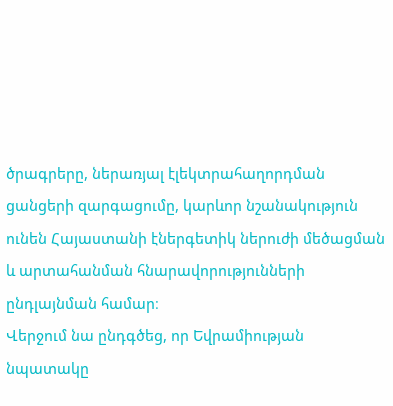ծրագրերը, ներառյալ էլեկտրահաղորդման ցանցերի զարգացումը, կարևոր նշանակություն ունեն Հայաստանի էներգետիկ ներուժի մեծացման և արտահանման հնարավորությունների ընդլայնման համար։
Վերջում նա ընդգծեց, որ Եվրամիության նպատակը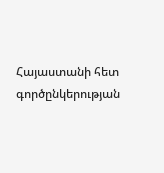Հայաստանի հետ գործընկերության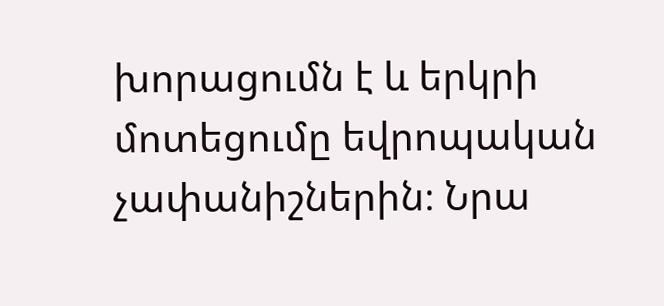խորացումն է և երկրի մոտեցումը եվրոպական չափանիշներին։ Նրա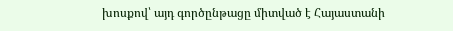խոսքով՝ այդ գործընթացը միտված է Հայաստանի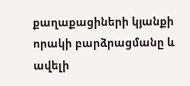քաղաքացիների կյանքի որակի բարձրացմանը և ավելի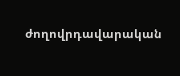ժողովրդավարական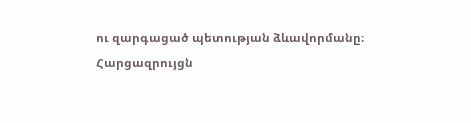ու զարգացած պետության ձևավորմանը։
Հարցազրույցն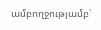ամբողջությամբ՝